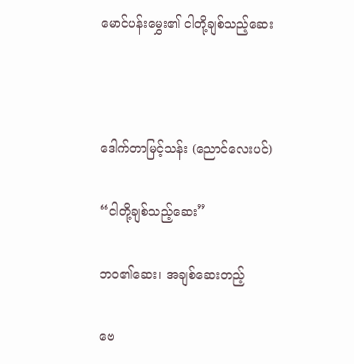မောင်ပန်းမွှေး၏ ငါတို့ချစ်သည့်ဆေး



ဒေါက်တာမြင့်သန်း (ညောင်လေးပင်)

“ငါတို့ချစ်သည့်ဆေး”

ဘ၀၏ဆေး၊ အချစ်ဆေးတည့်

ဗေ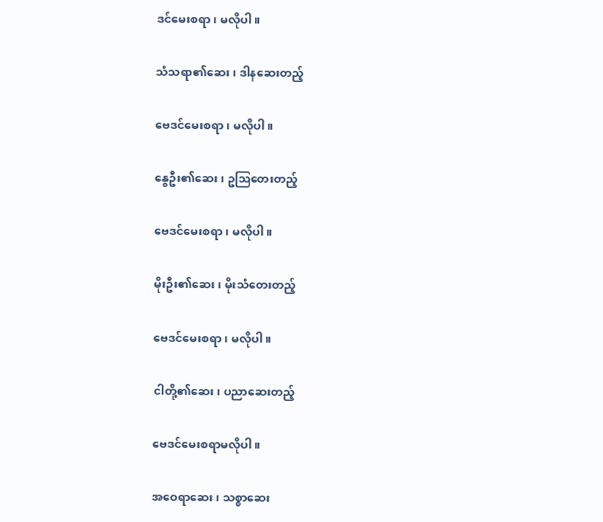ဒင်မေးစရာ၊ မလိုပါ။

သံသရာ၏ဆေး၊ ဒါနဆေးတည့်

ဗေဒင်မေးစရာ၊ မလိုပါ။

နွေဦး၏ဆေး၊ ဥဩတေးတည့်

ဗေဒင်မေးစရာ၊ မလိုပါ။

မိုးဦး၏ဆေး၊ မိုးသံတေးတည့်

ဗေဒင်မေးစရာ၊ မလိုပါ။

ငါတို့၏ဆေး၊ ပညာဆေးတည့်

ဗေဒင်မေးစရာမလိုပါ။

အဝေရာဆေး၊ သစ္စာဆေး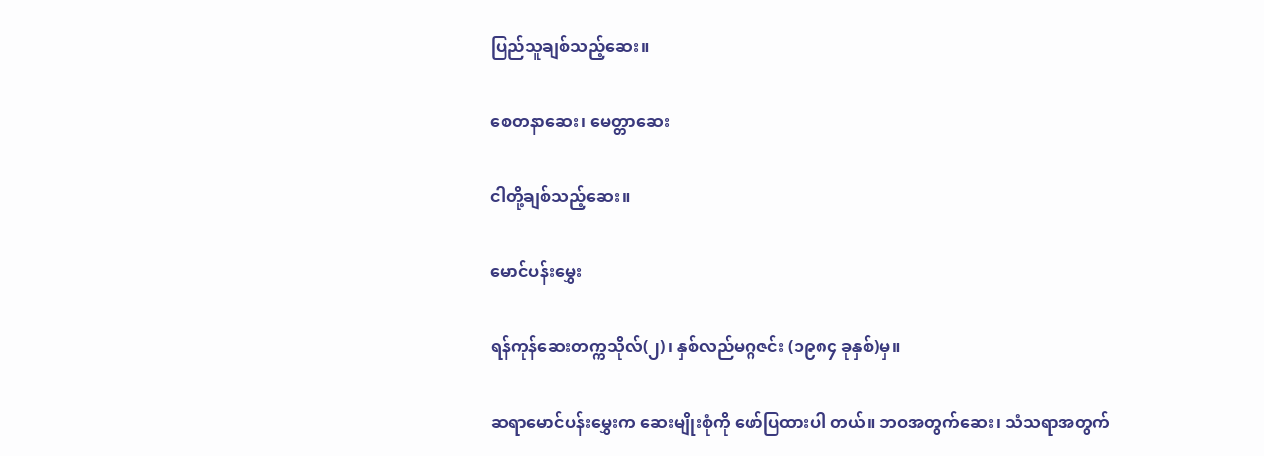ပြည်သူချစ်သည့်ဆေး။

စေတနာဆေး၊ မေတ္တာဆေး

ငါတို့ချစ်သည့်ဆေး။

မောင်ပန်းမွှေး

ရန်ကုန်ဆေးတက္ကသိုလ်(၂)၊ နှစ်လည်မဂ္ဂဇင်း (၁၉၈၄ ခုနှစ်)မှ။

ဆရာမောင်ပန်းမွှေးက ဆေးမျိုးစုံကို ဖော်ပြထားပါ တယ်။ ဘဝအတွက်ဆေး၊ သံသရာအတွက်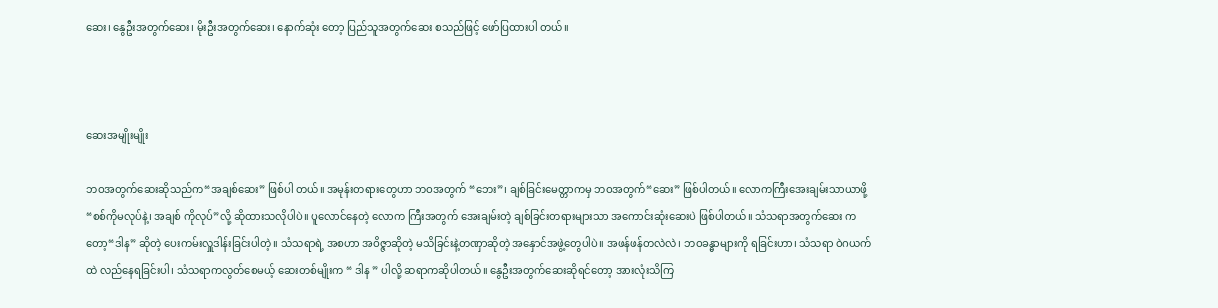ဆေး၊ နွေဦးအတွက်ဆေး၊ မိုးဦးအတွက်ဆေး၊ နောက်ဆုံး တော့ ပြည်သူအတွက်ဆေး စသည်ဖြင့် ဖော်ပြထားပါ တယ်။



ဆေးအမျိုးမျိုး

ဘဝအတွက်ဆေးဆိုသည်က“အချစ်ဆေး” ဖြစ်ပါ တယ်။ အမုန်းတရားတွေဟာ ဘဝအတွက် “ဘေး”၊ ချစ်ခြင်းမေတ္တာကမှ ဘဝအတွက်“ဆေး” ဖြစ်ပါတယ်။ လောကကြီးအေးချမ်းသာယာဖို့ “စစ်ကိုမလုပ်နဲ့၊ အချစ် ကိုလုပ်”လို့ ဆိုထားသလိုပါပဲ။ ပူလောင်နေတဲ့ လောက ကြီးအတွက် အေးချမ်းတဲ့ ချစ်ခြင်းတရားများသာ အကောင်းဆုံးဆေးပဲ ဖြစ်ပါတယ်။ သံသရာအတွက်ဆေး ကတော့“ဒါန” ဆိုတဲ့ ပေးကမ်းလှူဒါန်းခြင်းပါတဲ့။ သံသရာရဲ့ အစဟာ အဝိဇ္ဇာဆိုတဲ့ မသိခြင်းနဲ့တဏှာဆိုတဲ့ အနှောင်အဖွဲ့တွေပါပဲ။ အဖန်ဖန်တလဲလဲ၊ ဘဝခန္ဓာများကို ရခြင်းဟာ၊ သံသရာ ဝဲဂယက်ထဲ လည်နေရခြင်းပါ၊ သံသရာကလွတ်စေမယ့် ဆေးတစ်မျိုးက “ ဒါန ” ပါလို့ ဆရာကဆိုပါတယ်။ နွေဦးအတွက်ဆေးဆိုရင်တော့ အားလုံးသိကြ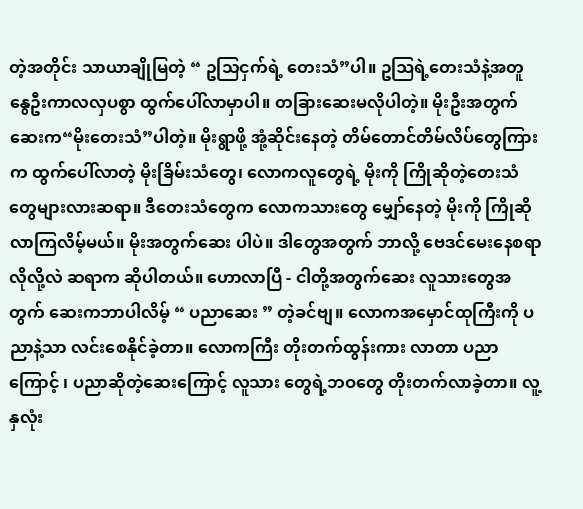တဲ့အတိုင်း သာယာချိုမြတဲ့ “ ဥသြငှက်ရဲ့ တေးသံ”ပါ။ ဥဩရဲ့တေးသံနဲ့အတူ နွေဦးကာလလှပစွာ ထွက်ပေါ်လာမှာပါ။ တခြားဆေးမလိုပါတဲ့။ မိုးဦးအတွက် ဆေးက“မိုးတေးသံ”ပါတဲ့။ မိုးရွာဖို့ အုံ့ဆိုင်းနေတဲ့ တိမ်တောင်တိမ်လိပ်တွေကြားက ထွက်ပေါ်လာတဲ့ မိုးခြိမ်းသံတွေ၊ လောကလူတွေရဲ့ မိုးကို ကြိုဆိုတဲ့တေးသံ တွေများလားဆရာ။ ဒီတေးသံတွေက လောကသားတွေ မျှော်နေတဲ့ မိုးကို ကြိုဆိုလာကြလိမ့်မယ်။ မိုးအတွက်ဆေး ပါပဲ။ ဒါတွေအတွက် ဘာလို့ ဗေဒင်မေးနေစရာလိုလို့လဲ ဆရာက ဆိုပါတယ်။ ဟောလာပြီ - ငါတို့အတွက်ဆေး လူသားတွေအတွက် ဆေးကဘာပါလိမ့် “ ပညာဆေး ” တဲ့ခင်ဗျ။ လောကအမှောင်ထုကြီးကို ပညာနဲ့သာ လင်းစေနိုင်ခဲ့တာ။ လောကကြီး တိုးတက်ထွန်းကား လာတာ ပညာကြောင့် ၊ ပညာဆိုတဲ့ဆေးကြောင့် လူသား တွေရဲ့ဘဝတွေ တိုးတက်လာခဲ့တာ။ လူ့နှလုံး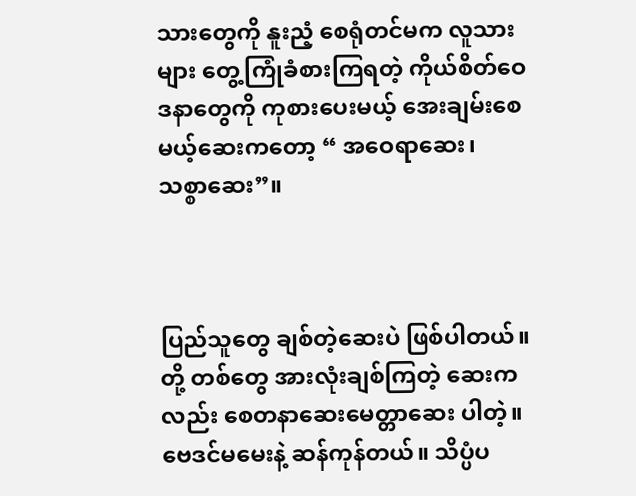သားတွေကို နူးညံ့ စေရုံတင်မက လူသားများ တွေ့ကြုံခံစားကြရတဲ့ ကိုယ်စိတ်ဝေဒနာတွေကို ကုစားပေးမယ့် အေးချမ်းစေ မယ့်ဆေးကတော့ “ အဝေရာဆေး၊ သစ္စာဆေး”။



ပြည်သူတွေ ချစ်တဲ့ဆေးပဲ ဖြစ်ပါတယ်။ တို့ တစ်တွေ အားလုံးချစ်ကြတဲ့ ဆေးကလည်း စေတနာဆေးမေတ္တာဆေး ပါတဲ့။ ဗေဒင်မမေးနဲ့ ဆန်ကုန်တယ်။ သိပ္ပံပ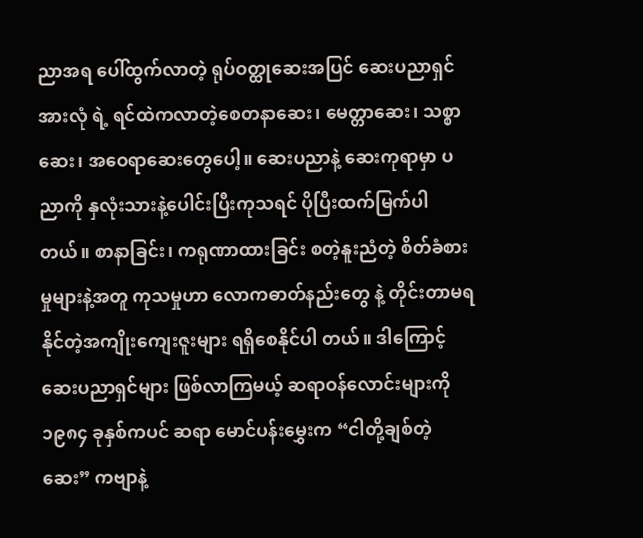ညာအရ ပေါ်ထွက်လာတဲ့ ရုပ်ဝတ္ထုဆေးအပြင် ဆေးပညာရှင်အားလုံ ရဲ့ ရင်ထဲကလာတဲ့စေတနာဆေး၊ မေတ္တာဆေး၊ သစ္စာဆေး၊ အဝေရာဆေးတွေပေါ့။ ဆေးပညာနဲ့ ဆေးကုရာမှာ ပညာကို နှလုံးသားနဲ့ပေါင်းပြီးကုသရင် ပိုပြီးထက်မြက်ပါ တယ်။ စာနာခြင်း၊ ကရုဏာထားခြင်း စတဲ့နူးညံတဲ့ စိတ်ခံစားမှုများနဲ့အတူ ကုသမှုဟာ လောကဓာတ်နည်းတွေ နဲ့ တိုင်းတာမရနိုင်တဲ့အကျိုးကျေးဇူးများ ရရှိစေနိုင်ပါ တယ်။ ဒါကြောင့် ဆေးပညာရှင်များ ဖြစ်လာကြမယ့် ဆရာဝန်လောင်းများကို ၁၉၈၄ ခုနှစ်ကပင် ဆရာ မောင်ပန်းမွှေးက “ငါတို့ချစ်တဲ့ဆေး” ကဗျာနဲ့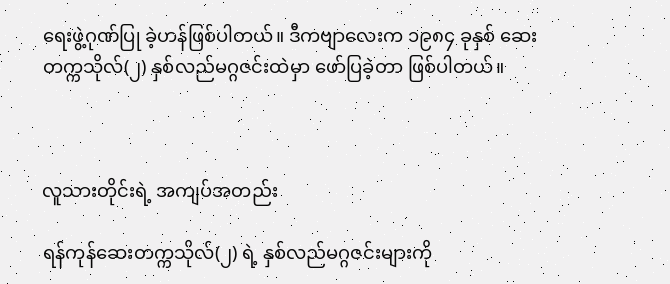ရေးဖွဲ့ဂုဏ်ပြု ခဲ့ဟန်ဖြစ်ပါတယ်။ ဒီကဗျာလေးက ၁၉၈၄ ခုနှစ် ဆေးတက္ကသိုလ်(၂) နှစ်လည်မဂ္ဂဇင်းထဲမှာ ဖော်ပြခဲ့တာ ဖြစ်ပါတယ်။



လူသားတိုင်းရဲ့ အကျပ်အတည်း

ရန်ကုန်ဆေးတက္ကသိုလ်(၂) ရဲ့ နှစ်လည်မဂ္ဂဇင်းများကို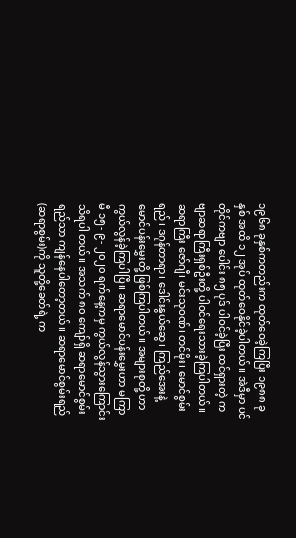၁၉၆၈ ခုနှစ်ကတည်းက ထုတ်ဝေခဲ့ကြပြီး ၁၉၈၈ ခုနှစ် အထိ ၁၂ အုပ် ထုတ်ဝေနိုင်ခဲ့ပါတယ်။ အဲဒီမှာ ပင်တိုင်ကဗျာ ပေါင်း ၈၅ ပုဒ် ပါဝင်ခဲ့ပြီး ထင်ရှားတဲ့ ကဗျာဆရာကြီးရှစ်ဦးတို့ ပါဝင်ရေးသားခဲ့ကြပါတယ်။ ဆရာကြီး ဇော်ဂျီ၊ မင်းသုဝဏ်၊ တင်မိုး၊ မောင်စွမ်းရည်၊ ဒဂုန်တာရာ၊ ဒေါင်းနွယ်ဆွေ၊ ကြည်အေးနဲ့ မောင်ပန်းမွှေးတို့ ဖြစ်ကြပါတယ်။ အများစုတို့ ဟာ ကွယ်လွန်ခဲ့ကြပါပြီ။ ဆရာမောင်ပန်းမွှေးဟာ မကြာမီ ၁၅- ၉- ၂၀၂၀ ရက်နေ့ကမှ ကွယ်လွန်သွားကြောင်း သိရပါ တယ်။ အသက် ၈၀ ကျော်ရှိ ဆရာမောင်စွမ်းရည်သာ ကျန်နေပါတော့တယ်။ ဆရာမောင်စွမ်းရည်(ဆရာစွမ်း)ကို သူတို့ခေတ်ရဲ့ က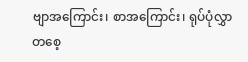ဗျာအကြောင်း၊ စာအကြောင်း၊ ရုပ်ပုံလွှာ တစေ့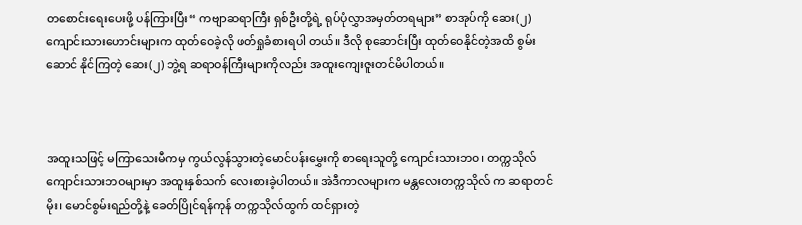တစောင်းရေးပေးဖို့ ပန်ကြားပြီး“ ကဗျာဆရာကြီး ရှစ်ဦးတို့ရဲ့ ရုပ်ပုံလွှာအမှတ်တရများ” စာအုပ်ကို ဆေး(၂) ကျောင်းသားဟောင်းများက ထုတ်ဝေခဲ့လို ဖတ်ရှုခံစားရပါ တယ်။ ဒီလို စုဆောင်းပြီး ထုတ်ဝေနိုင်တဲ့အထိ စွမ်းဆောင် နိုင်ကြတဲ့ ဆေး(၂) ဘွဲ့ရ ဆရာဝန်ကြီးများကိုလည်း အထူးကျေးဇူးတင်မိပါတယ်။



အထူးသဖြင့် မကြာသေးမီကမှ ကွယ်လွန်သွားတဲ့မောင်ပန်းမွှေးကို စာရေးသူတို့ ကျောင်းသားဘ၀၊ တက္ကသိုလ်ကျောင်းသားဘဝများမှာ အထူးနှစ်သက် လေးစားခဲ့ပါတယ်။ အဲဒီကာလများက မန္တလေးတက္ကသိုလ် က ဆရာတင်မိုး၊ မောင်စွမ်းရည်တို့နဲ့ ခေတ်ပြိုင်ရန်ကုန် တက္ကသိုလ်ထွက် ထင်ရှားတဲ့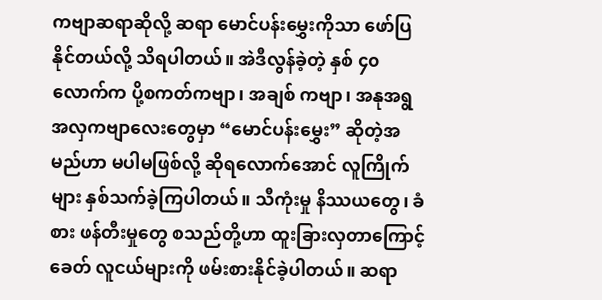ကဗျာဆရာဆိုလို့ ဆရာ မောင်ပန်းမွှေးကိုသာ ဖော်ပြနိုင်တယ်လို့ သိရပါတယ်။ အဲဒီလွန်ခဲ့တဲ့ နှစ် ၄၀ လောက်က ပို့စကတ်ကဗျာ၊ အချစ် ကဗျာ၊ အနုအရွ အလှကဗျာလေးတွေမှာ “မောင်ပန်းမွှေး” ဆိုတဲ့အမည်ဟာ မပါမဖြစ်လို့ ဆိုရလောက်အောင် လူကြိုက် များ နှစ်သက်ခဲ့ကြပါတယ်။ သီကုံးမှု နိဿယတွေ၊ ခံစား ဖန်တီးမှုတွေ စသည်တို့ဟာ ထူးခြားလှတာကြောင့် ခေတ် လူငယ်များကို ဖမ်းစားနိုင်ခဲ့ပါတယ်။ ဆရာ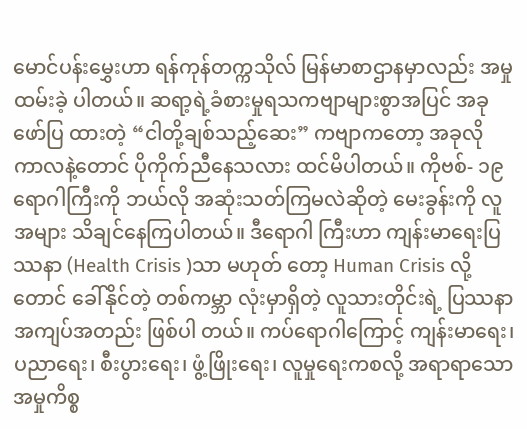မောင်ပန်းမွှေးဟာ ရန်ကုန်တက္ကသိုလ် မြန်မာစာဌာနမှာလည်း အမှုထမ်းခဲ့ ပါတယ်။ ဆရာ့ရဲ့ခံစားမှုရသကဗျာများစွာအပြင် အခုဖော်ပြ ထားတဲ့ “ငါတို့ချစ်သည့်ဆေး” ကဗျာကတော့ အခုလို ကာလနဲ့တောင် ပိုကိုက်ညီနေသလား ထင်မိပါတယ်။ ကိုဗစ်- ၁၉ရောဂါကြီးကို ဘယ်လို အဆုံးသတ်ကြမလဲဆိုတဲ့ မေးခွန်းကို လူအများ သိချင်နေကြပါတယ်။ ဒီရောဂါ ကြီးဟာ ကျန်းမာရေးပြဿနာ (Health Crisis )သာ မဟုတ် တော့ Human Crisis လို့တောင် ခေါ်နိုင်တဲ့ တစ်ကမ္ဘာ လုံးမှာရှိတဲ့ လူသားတိုင်းရဲ့ ပြဿနာအကျပ်အတည်း ဖြစ်ပါ တယ်။ ကပ်ရောဂါကြောင့် ကျန်းမာရေး၊ ပညာရေး၊ စီးပွားရေး၊ ဖွံ့ဖြိုးရေး၊ လူမှုရေးကစလို့ အရာရာသော အမှုကိစ္စ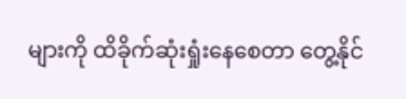များကို ထိခိုက်ဆုံးရှုံးနေစေတာ တွေ့နိုင်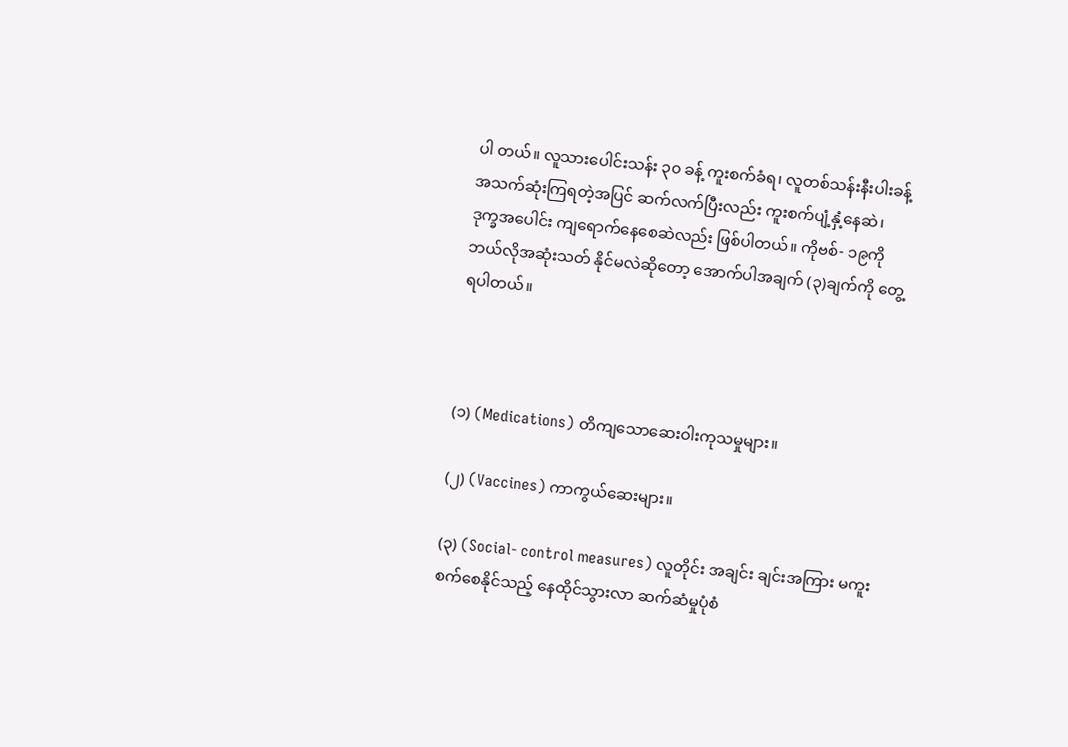ပါ တယ်။ လူသားပေါင်းသန်း ၃၀ ခန့် ကူးစက်ခံရ၊ လူတစ်သန်းနီးပါးခန့် အသက်ဆုံးကြရတဲ့အပြင် ဆက်လက်ပြီးလည်း ကူးစက်ပျံ့နှံ့နေဆဲ၊ ဒုက္ခအပေါင်း ကျရောက်နေစေဆဲလည်း ဖြစ်ပါတယ်။ ကိုဗစ်- ၁၉ကို ဘယ်လိုအဆုံးသတ် နိုင်မလဲဆိုတော့ အောက်ပါအချက် (၃)ချက်ကို တွေ့ရပါတယ်။



(၁) (Medications) တိကျသောဆေးဝါးကုသမှုများ။

(၂) (Vaccines) ကာကွယ်ဆေးများ။

(၃) (Social- control measures) လူတိုင်း အချင်း ချင်းအကြား မကူးစက်စေနိုင်သည့် နေထိုင်သွားလာ ဆက်ဆံမှုပုံစံ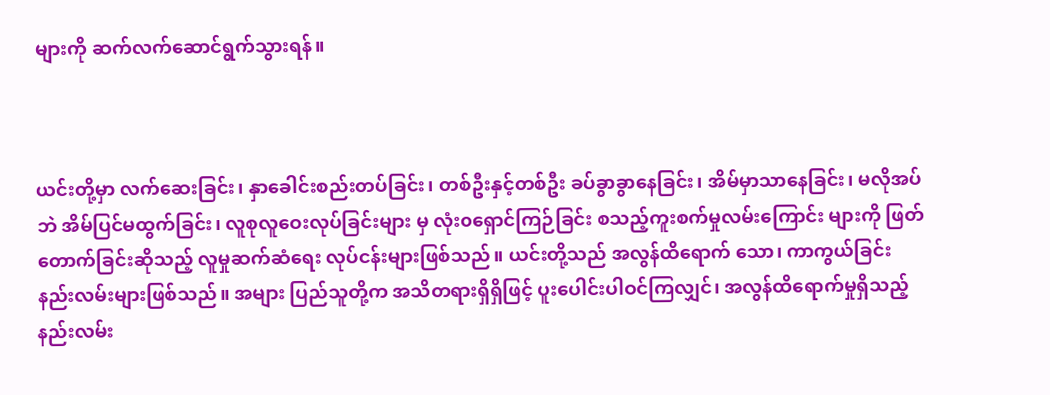များကို ဆက်လက်ဆောင်ရွက်သွားရန်။



ယင်းတို့မှာ လက်ဆေးခြင်း၊ နှာခေါင်းစည်းတပ်ခြင်း၊ တစ်ဦးနှင့်တစ်ဦး ခပ်ခွာခွာနေခြင်း၊ အိမ်မှာသာနေခြင်း၊ မလိုအပ်ဘဲ အိမ်ပြင်မထွက်ခြင်း၊ လူစုလူဝေးလုပ်ခြင်းများ မှ လုံး၀ရှောင်ကြဉ်ခြင်း စသည့်ကူးစက်မှုလမ်းကြောင်း များကို ဖြတ်တောက်ခြင်းဆိုသည့် လူမှုဆက်ဆံရေး လုပ်ငန်းများဖြစ်သည်။ ယင်းတို့သည် အလွန်ထိရောက် သော၊ ကာကွယ်ခြင်းနည်းလမ်းများဖြစ်သည်။ အများ ပြည်သူတို့က အသိတရားရှိရှိဖြင့် ပူးပေါင်းပါဝင်ကြလျှင်၊ အလွန်ထိရောက်မှုရှိသည့် နည်းလမ်း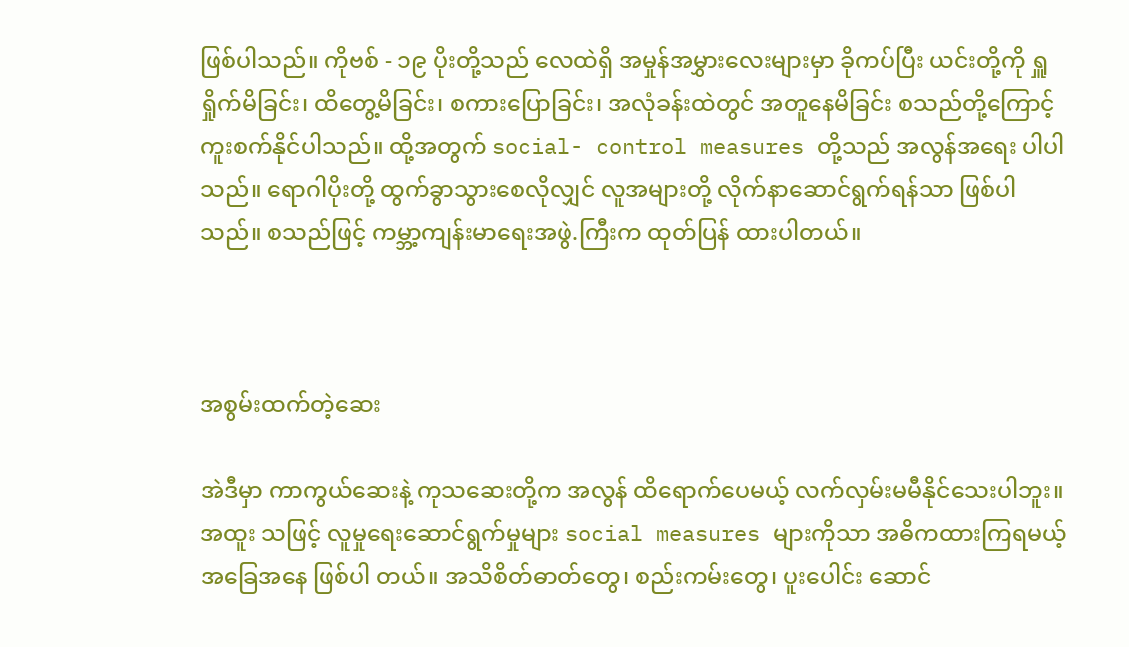ဖြစ်ပါသည်။ ကိုဗစ် - ၁၉ ပိုးတို့သည် လေထဲရှိ အမှုန်အမွှားလေးများမှာ ခိုကပ်ပြီး ယင်းတို့ကို ရှူရှိုက်မိခြင်း၊ ထိတွေ့မိခြင်း၊ စကားပြောခြင်း၊ အလုံခန်းထဲတွင် အတူနေမိခြင်း စသည်တို့ကြောင့် ကူးစက်နိုင်ပါသည်။ ထို့အတွက် social- control measures တို့သည် အလွန်အရေး ပါပါသည်။ ရောဂါပိုးတို့ ထွက်ခွာသွားစေလိုလျှင် လူအများတို့ လိုက်နာဆောင်ရွက်ရန်သာ ဖြစ်ပါသည်။ စသည်ဖြင့် ကမ္ဘာ့ကျန်းမာရေးအဖွဲ.ကြီးက ထုတ်ပြန် ထားပါတယ်။



အစွမ်းထက်တဲ့ဆေး

အဲဒီမှာ ကာကွယ်ဆေးနဲ့ ကုသဆေးတို့က အလွန် ထိရောက်ပေမယ့် လက်လှမ်းမမီနိုင်သေးပါဘူး။ အထူး သဖြင့် လူမှုရေးဆောင်ရွက်မှုများ social measures များကိုသာ အဓိကထားကြရမယ့်အခြေအနေ ဖြစ်ပါ တယ်။ အသိစိတ်ဓာတ်တွေ၊ စည်းကမ်းတွေ၊ ပူးပေါင်း ဆောင်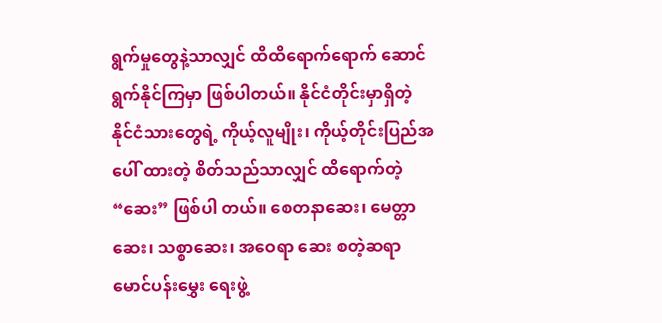ရွက်မှုတွေနဲ့သာလျှင် ထိထိရောက်ရောက် ဆောင်ရွက်နိုင်ကြမှာ ဖြစ်ပါတယ်။ နိုင်ငံတိုင်းမှာရှိတဲ့ နိုင်ငံသားတွေရဲ့ ကိုယ့်လူမျိုး၊ ကိုယ့်တိုင်းပြည်အပေါ် ထားတဲ့ စိတ်သည်သာလျှင် ထိရောက်တဲ့ “ဆေး” ဖြစ်ပါ တယ်။ စေတနာဆေး၊ မေတ္တာဆေး၊ သစ္စာဆေး၊ အဝေရာ ဆေး စတဲ့ဆရာမောင်ပန်းမွှေး ရေးဖွဲ့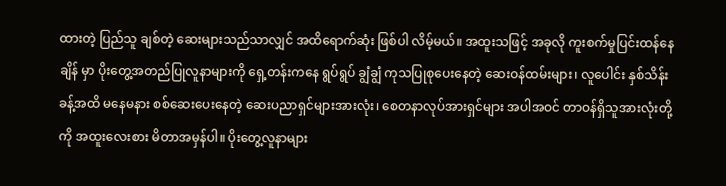ထားတဲ့ ပြည်သူ ချစ်တဲ့ ဆေးများသည်သာလျှင် အထိရောက်ဆုံး ဖြစ်ပါ လိမ့်မယ်။ အထူးသဖြင့် အခုလို ကူးစက်မှုပြင်းထန်နေချိန် မှာ ပိုးတွေ့အတည်ပြုလူနာများကို ရှေ့တန်းကနေ ရွပ်ရွပ် ချွံချွံ ကုသပြုစုပေးနေတဲ့ ဆေးဝန်ထမ်းများ၊ လူပေါင်း နှစ်သိန်းခန့်အထိ မနေမနား စစ်ဆေးပေးနေတဲ့ ဆေးပညာရှင်များအားလုံး၊ စေတနာလုပ်အားရှင်များ အပါအဝင် တာဝန်ရှိသူအားလုံးတို့ကို အထူးလေးစား မိတာအမှန်ပါ။ ပိုးတွေ့လူနာများ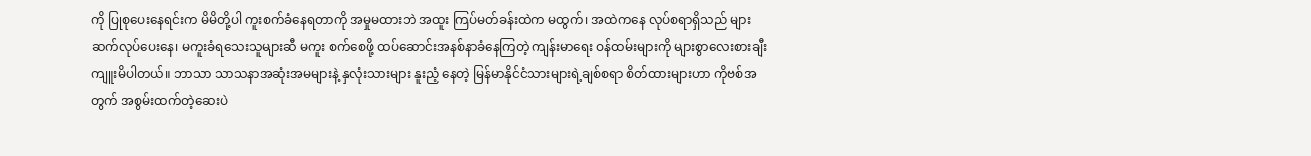ကို ပြုစုပေးနေရင်းက မိမိတို့ပါ ကူးစက်ခံနေရတာကို အမှုမထားဘဲ အထူး ကြပ်မတ်ခန်းထဲက မထွက်၊ အထဲကနေ လုပ်စရာရှိသည် များ ဆက်လုပ်ပေးနေ၊ မကူးခံရသေးသူများဆီ မကူး စက်စေဖို့ ထပ်ဆောင်းအနစ်နာခံနေကြတဲ့ ကျန်းမာရေး ဝန်ထမ်းများကို များစွာလေးစားချီးကျူးမိပါတယ်။ ဘာသာ သာသနာအဆုံးအမများနဲ့ နှလုံးသားများ နူးညံ့ နေတဲ့ မြန်မာနိုင်ငံသားများရဲ့ချစ်စရာ စိတ်ထားများဟာ ကိုဗစ်အတွက် အစွမ်းထက်တဲ့ဆေးပဲ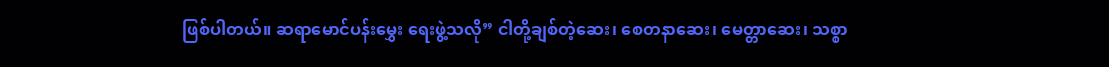ဖြစ်ပါတယ်။ ဆရာမောင်ပန်းမွှေး ရေးဖွဲ့သလို” ငါတို့ချစ်တဲ့ဆေး၊ စေတနာဆေး၊ မေတ္တာဆေး၊ သစ္စာ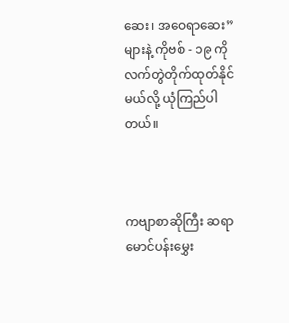ဆေး၊ အဝေရာဆေး” များနဲ့ ကိုဗစ် - ၁၉ ကို လက်တွဲတိုက်ထုတ်နိုင်မယ်လို့ ယုံကြည်ပါတယ်။



ကဗျာစာဆိုကြီး ဆရာမောင်ပန်းမွှေး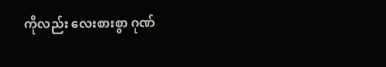ကိုလည်း လေးစားစွာ ဂုဏ်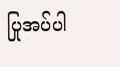ပြုအပ်ပါ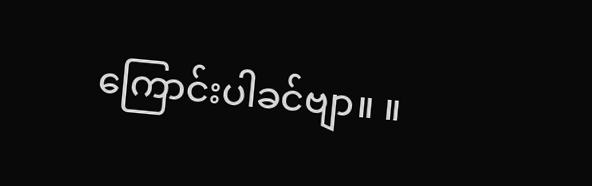ကြောင်းပါခင်ဗျာ။ ။